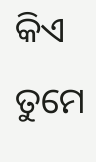କିଏ ତୁମେ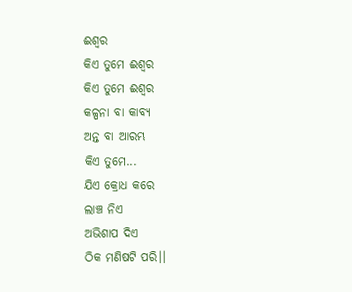ଈଶ୍ୱର
କିଏ ତୁମେ ଈଶ୍ୱର
କିଏ ତୁମେ ଈଶ୍ୱର
କଳ୍ପନା ବା କାବ୍ୟ
ଅନ୍ତ ବା ଆରମ୍ଭ
କିଏ ତୁମେ...
ଯିଏ କ୍ରୋଧ କରେ
ଲାଞ୍ଚ ନିଏ
ଅଭିଶାପ ଦିଏ
ଠିକ ମଣିଷଟି ପରି।।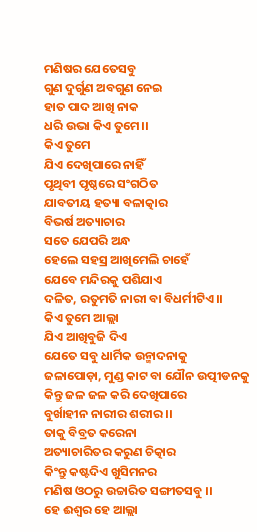ମଣିଷର ଯେତେସବୁ
ଗୁଣ ଦୁର୍ଗୁଣ ଅବଗୁଣ ନେଇ
ହାତ ପାଦ ଆଖି ନାକ
ଧରି ଉଭା କିଏ ତୁମେ।।
କିଏ ତୁମେ
ଯିଏ ଦେଖିପାରେ ନାହିଁ
ପୃଥିବୀ ପୃଷ୍ଠରେ ସଂଗଠିତ
ଯାବତୀୟ ହତ୍ୟା ବଳାତ୍କାର
ବିଭର୍ଷ ଅତ୍ୟାଚାର
ସତେ ଯେପରି ଅନ୍ଧ
ହେଲେ ସହସ୍ର ଆଖିମେଲି ଚାହେଁ
ଯେବେ ମନ୍ଦିରକୁ ପଶିଯାଏ
ଦଳିତ, ରତୁମତି ନାରୀ ବା ବିଧର୍ମୀଟିଏ।।
କିଏ ତୁମେ ଆଲ୍ଲା
ଯିଏ ଆଖିବୁଜି ଦିଏ
ଯେତେ ସବୁ ଧାର୍ମିକ ଉନ୍ମାଦନାକୁ
ଜଳାପୋଡ଼ା, ମୁଣ୍ଡ କାଟ ବା ଯୌନ ଉତ୍ପୀଡନକୁ
କିନ୍ତୁ ଜଳ ଜଳ କରି ଦେଖିପାରେ
ବୁର୍ଖାହୀନ ନାରୀର ଶରୀର ।।
ତାକୁ ବିବ୍ରତ କରେନା
ଅତ୍ୟାଚାରିତର କରୁଣ ଚିତ୍କାର
କିଂନ୍ତୁ କଷ୍ଟଦିଏ ଖୁସିମନର
ମଣିଷ ଓଠରୁ ଉଚ୍ଚାରିତ ସଙ୍ଗୀତସବୁ ।।
ହେ ଈଶ୍ୱର ହେ ଆଲ୍ଲା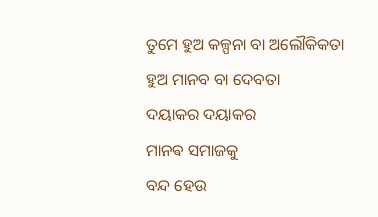ତୁମେ ହୁଅ କଳ୍ପନା ବା ଅଲୌକିକତା
ହୁଅ ମାନବ ବା ଦେବତା
ଦୟାକର ଦୟାକର
ମାନଵ ସମାଜକୁ
ବନ୍ଦ ହେଉ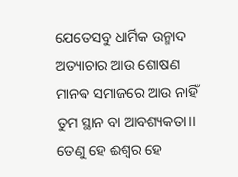ଯେତେସବୁ ଧାର୍ମିକ ଉନ୍ମାଦ
ଅତ୍ୟାଚାର ଆଉ ଶୋଷଣ
ମାନଵ ସମାଜରେ ଆଉ ନାହିଁ
ତୁମ ସ୍ଥାନ ବା ଆବଶ୍ୟକତା।।
ତେଣୁ ହେ ଈଶ୍ୱର ହେ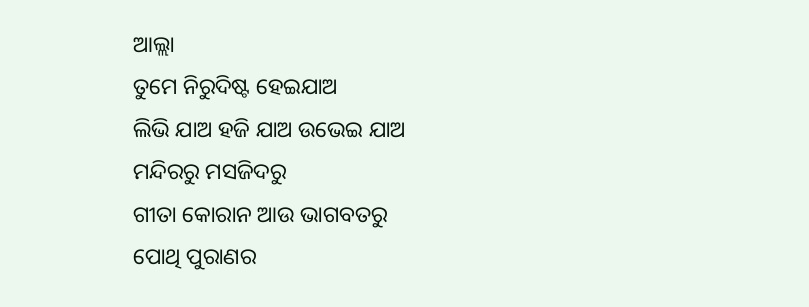ଆଲ୍ଲା
ତୁମେ ନିରୁଦିଷ୍ଟ ହେଇଯାଅ
ଲିଭି ଯାଅ ହଜି ଯାଅ ଉଭେଇ ଯାଅ
ମନ୍ଦିରରୁ ମସଜିଦରୁ
ଗୀତା କୋରାନ ଆଉ ଭାଗବତରୁ
ପୋଥି ପୁରାଣର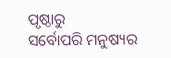ପୃଷ୍ଠାରୁ
ସର୍ବୋପରି ମନୁଷ୍ୟର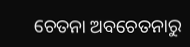ଚେତନା ଅବଚେତନାରୁ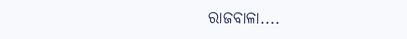ରାଜବାଳା....